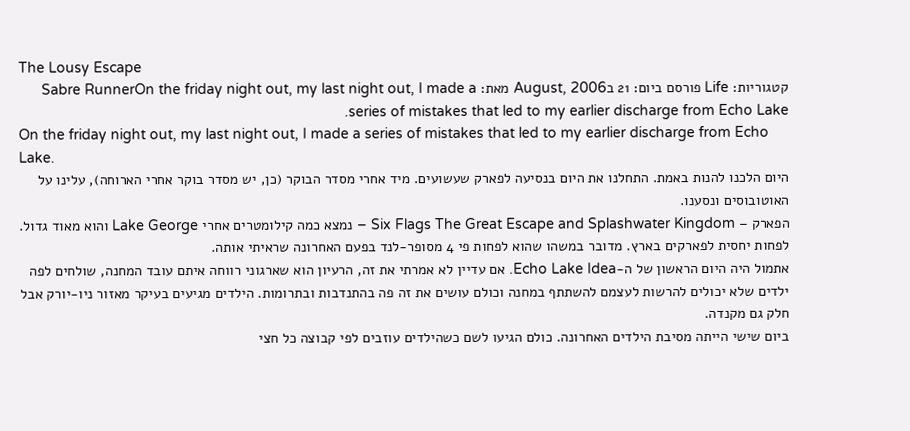The Lousy Escape
קטגוריות: Life פורסם ביום: 21 בAugust, 2006 מאת: Sabre RunnerOn the friday night out, my last night out, I made a series of mistakes that led to my earlier discharge from Echo Lake.
On the friday night out, my last night out, I made a series of mistakes that led to my earlier discharge from Echo Lake.
היום הלכנו להנות באמת. התחלנו את היום בנסיעה לפארק שעשועים. מיד אחרי מסדר הבוקר (כן, יש מסדר בוקר אחרי הארוחה), עלינו על האוטובוסים ונסענו.
הפארק – Six Flags The Great Escape and Splashwater Kingdom – נמצא כמה קילומטרים אחרי Lake George והוא מאוד גדול. לפחות יחסית לפארקים בארץ. מדובר במשהו שהוא לפחות פי 4 מסופר-לנד בפעם האחרונה שראיתי אותה.
אתמול היה היום הראשון של ה-Echo Lake Idea. אם עדיין לא אמרתי את זה, הרעיון הוא שארגוני רווחה איתם עובד המחנה, שולחים לפה ילדים שלא יכולים להרשות לעצמם להשתתף במחנה וכולם עושים את זה פה בהתנדבות ובתרומות. הילדים מגיעים בעיקר מאזור ניו-יורק אבל חלק גם מקנדה.
ביום שישי הייתה מסיבת הילדים האחרונה. כולם הגיעו לשם כשהילדים עוזבים לפי קבוצה כל חצי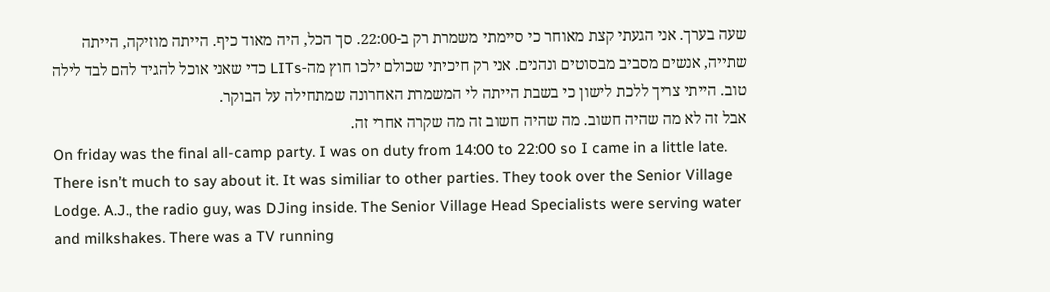שעה בערך. אני הגעתי קצת מאוחר כי סיימתי משמרת רק ב-22:00. סך הכל, היה מאוד כיף. הייתה מוזיקה, הייתה שתייה, אנשים מסביב מבסוטים ונהנים. אני רק חיכיתי שכולם ילכו חוץ מה-LITs כדי שאני אוכל להגיד להם לבד לילה טוב. הייתי צריך ללכת לישון כי בשבת הייתה לי המשמרת האחרונה שמתחילה על הבוקר.
אבל זה לא מה שהיה חשוב. מה שהיה חשוב זה מה שקרה אחרי זה.
On friday was the final all-camp party. I was on duty from 14:00 to 22:00 so I came in a little late. There isn’t much to say about it. It was similiar to other parties. They took over the Senior Village Lodge. A.J., the radio guy, was DJing inside. The Senior Village Head Specialists were serving water and milkshakes. There was a TV running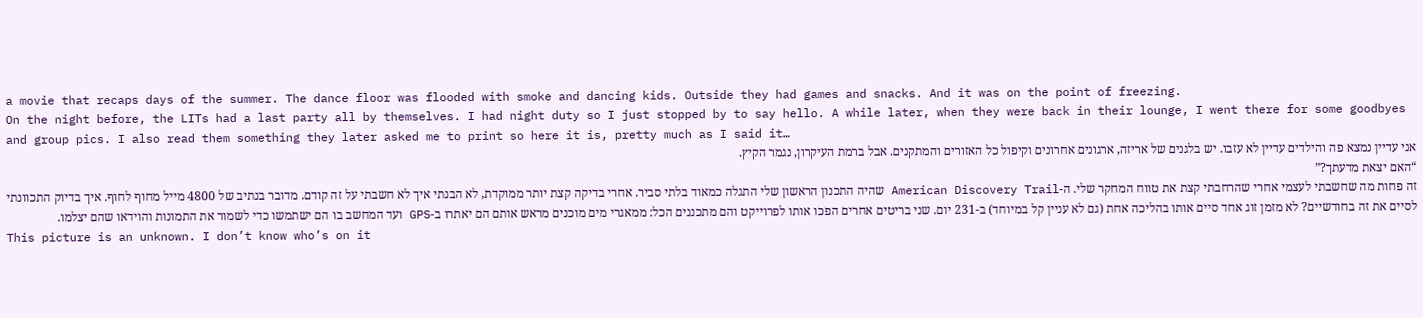a movie that recaps days of the summer. The dance floor was flooded with smoke and dancing kids. Outside they had games and snacks. And it was on the point of freezing.
On the night before, the LITs had a last party all by themselves. I had night duty so I just stopped by to say hello. A while later, when they were back in their lounge, I went there for some goodbyes and group pics. I also read them something they later asked me to print so here it is, pretty much as I said it…
אני עדיין נמצא פה והילדים עדיין לא עזבו. יש בלגנים של אריזה, ארגונים אחרונים וקיפול כל האזורים והמתקנים. אבל ברמת העיקרון, נגמר הקיץ.
“האם יצאת מדעתך?”
זה פחות מה שחשבתי לעצמי אחרי שהרחבתי קצת את טווח המחקר שלי. ה-American Discovery Trail שהיה התכנון הראשון שלי התגלה כמאוד בלתי סביר. אחרי בדיקה קצת יותר ממוקדת, לא הבנתי איך לא חשבתי על זה קודם. מדובר בנתיב של 4800 מייל מחוף לחוף. איך בדיוק התכוונתי לסיים את זה בחודשיים? לא מזמן זוג אחד סיים אותו בהליכה אחת (גם לא עניין קל במיוחד) ב-231 יום. שני בריטים אחרים הפכו אותו לפרוייקט והם מתכננים הכל: ממאגרי מים מוכנים מראש אותם הם יאתרו ב-GPS ועד המחשב בו הם ישתמשו כדי לשמור את התמונות והוידאו שהם יצלמו.
This picture is an unknown. I don’t know who’s on it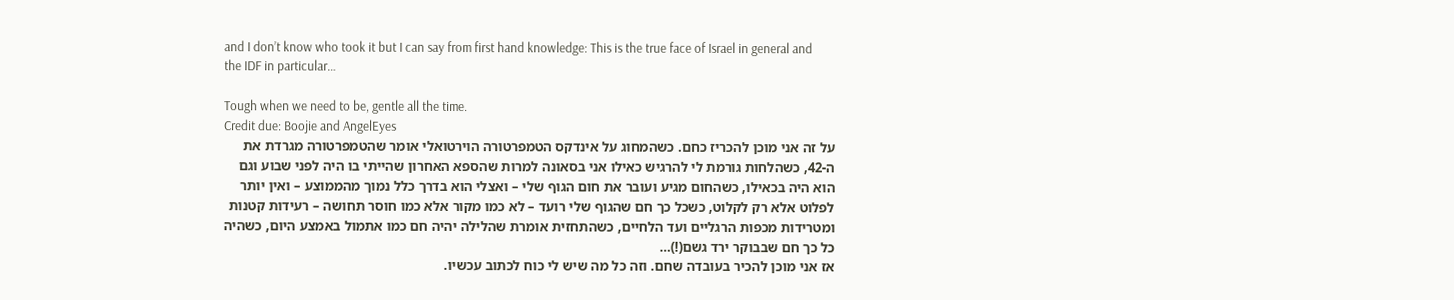and I don’t know who took it but I can say from first hand knowledge: This is the true face of Israel in general and the IDF in particular…

Tough when we need to be, gentle all the time.
Credit due: Boojie and AngelEyes
על זה אני מוכן להכריז כחם. כשהמחוג על אינדקס הטמפרטורה הוירטואלי אומר שהטמפרטורה מגרדת את ה-42, כשהלחות גורמת לי להרגיש כאילו אני בסאונה למרות שהספא האחרון שהייתי בו היה לפני שבוע וגם הוא היה בכאילו, כשהחום מגיע ועובר את חום הגוף שלי – ואצלי הוא בדרך כלל נמוך מהממוצע – ואין יותר לפלוט אלא רק לקלוט, כשכל כך חם שהגוף שלי רועד – לא כמו מקור אלא כמו חוסר תחושה – רעידות קטנות ומטרידות מכפות הרגליים ועד הלחיים, כשהתחזית אומרת שהלילה יהיה חם כמו אתמול באמצע היום, כשהיה כל כך חם שבבוקר ירד גשם(!)…
אז אני מוכן להכיר בעובדה שחם. וזה כל מה שיש לי כוח לכתוב עכשיו.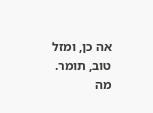אה כן, ומזל טוב, תומר.
מה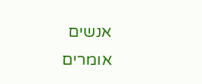אנשים אומרים